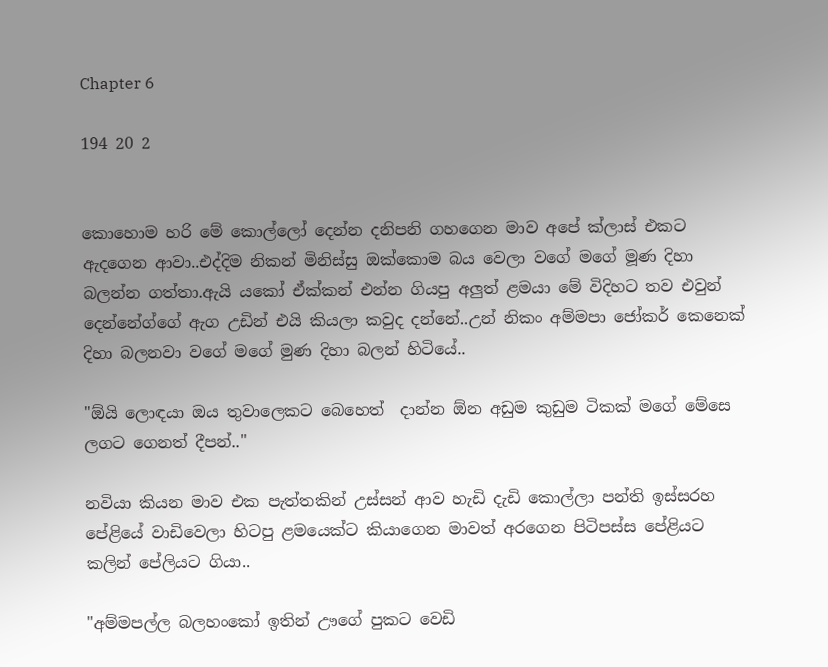Chapter 6

194 20 2


කොහොම හරි මේ කොල්ලෝ දෙන්න දනිපනි ගහගෙන මාව අපේ ක්ලාස් එකට ඇදගෙන ආවා..එද්දිම නිකන් මිනිස්සු ඔක්කොම බය වෙලා වගේ මගේ මූණ දිහා බලන්න ගත්තා.ඇයි යකෝ ඒක්කන් එන්න ගියපු අලුත් ළමයා මේ විදිහට තව එවුන් දෙන්නේග්ගේ ඇග උඩින් එයි කියලා කවුද දන්නේ..උන් නිකං අම්මපා ජෝකර් කෙනෙක් දිහා බලනවා වගේ මගේ මුණ දිහා බලන් හිටියේ..

"ඕයි ලොඳයා ඔය තුවාලෙකට බෙහෙත්  දාන්න ඕන අඩුම කුඩුම ටිකක් මගේ මේසෙ ලගට ගෙනත් දීපන්.."

නවියා කියන මාව එක පැත්තකින් උස්සන් ආව හැඩි දැඩි කොල්ලා පන්ති ඉස්සරහ පේළියේ වාඩිවෙලා හිටපු ළමයෙක්ට කියාගෙන මාවත් අරගෙන පිටිපස්ස පේළියට කලින් පේලියට ගියා..

"අම්මපල්ල බලහංකෝ ඉතින් ඌගේ පුකට වෙඩි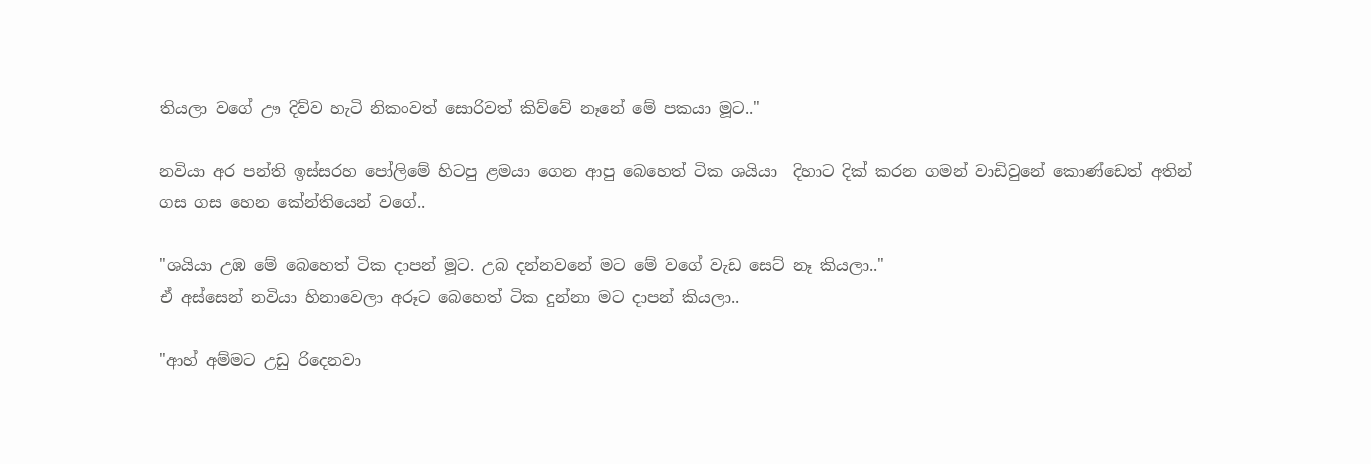තියලා වගේ ඌ දිව්ව හැටි නිකංවත් සොරිවත් කිව්වේ නෑනේ මේ පකයා මූට.."

නවියා අර පන්ති ඉස්සරහ පෝලිමේ හිටපු ළමයා ගෙන ආපු බෙහෙත් ටික ශයියා  දිහාට දික් කරන ගමන් වාඩිවුනේ කොණ්ඩෙත් අතින් ගස ගස හෙන කේන්තියෙන් වගේ..

"ශයියා උඹ මේ බෙහෙත් ටික දාපන් මූට. උබ දන්නවනේ මට මේ වගේ වැඩ සෙට් නෑ කියලා.."
ඒ අස්සෙන් නවියා හිනාවෙලා අරූට බෙහෙත් ටික දුන්නා මට දාපන් කියලා..

"ආහ් අම්මට උඩු රිදෙනවා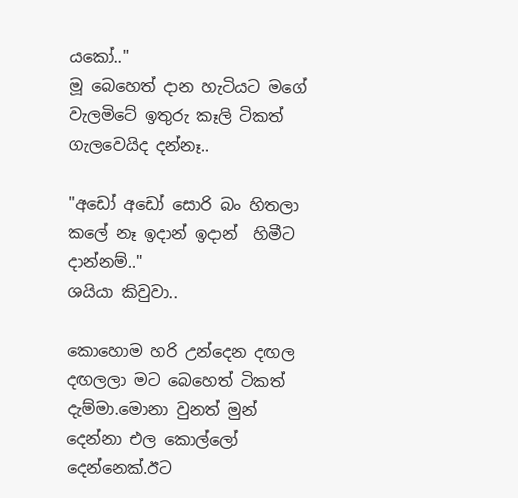යකෝ.."
මූ බෙහෙත් දාන හැටියට මගේ වැලමිටේ ඉතුරු කෑලි ටිකත් ගැලවෙයිද දන්නෑ..

"අඩෝ අඩෝ සොරි බං හිතලා කලේ නෑ ඉදාන් ඉදාන්  හිමීට  දාන්නම්.."
ශයියා කිවුවා..

කොහොම හරි උන්දෙන දඟල දඟලලා මට බෙහෙත් ටිකත් දැම්මා.මොනා වුනත් මුන් දෙන්නා එල කොල්ලෝ දෙන්නෙක්.ඊට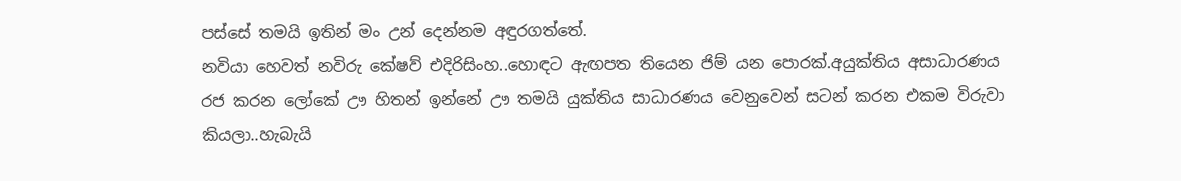පස්සේ තමයි ඉතින් මං උන් දෙන්නම අඳුරගත්තේ.
නවියා හෙවත් නවිරු කේෂව් එදිරිසිංහ..හොඳට ඇඟපත තියෙන ජිම් යන පොරක්.අයුක්තිය අසාධාරණය රජ කරන ලෝකේ ඌ හිතන් ඉන්නේ ඌ තමයි යුක්තිය සාධාරණය වෙනුවෙන් සටන් කරන එකම විරුවා කියලා..හැබැයි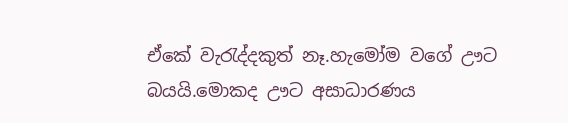ඒකේ වැරැද්දකුත් නෑ.හැමෝම වගේ ඌට බයයි.මොකද ඌට අසාධාරණය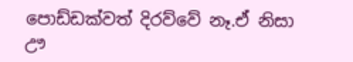පොඩ්ඩක්වත් දිරව්වේ නෑ.ඒ නිසා ඌ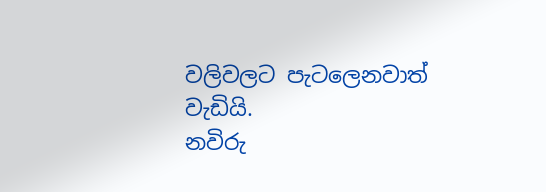වලිවලට පැටලෙනවාත් වැඩියි.
නවිරු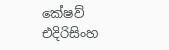කේෂව් එදිරිසිංහ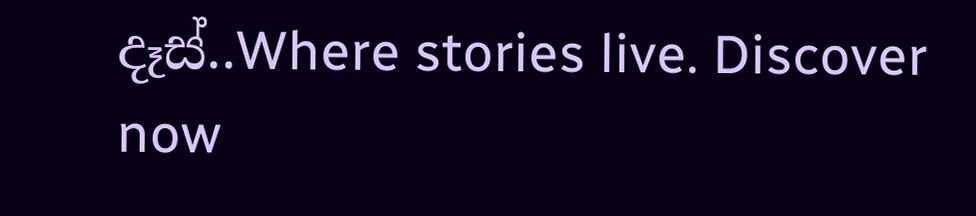දෑස්..Where stories live. Discover now